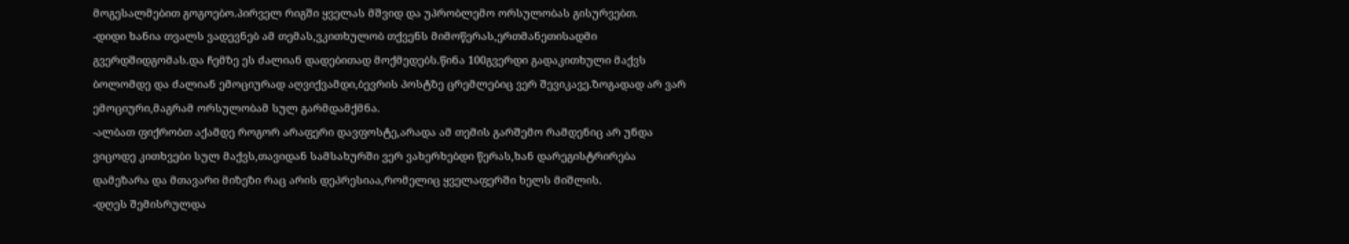მოგესალმებით გოგოებო.პირველ რიგში ყველას მშვიდ და უპრობლემო ორსულობას გისურვებთ.
-დიდი ხანია თვალს ვადევნებ ამ თემას,ვკითხულობ თქვენს მიმოწერას,ერთმანეთისადმი გვერდშიდგომას.და ჩემზე ეს ძალიან დადებითად მოქმედებს.წინა 100გვერდი გადაკითხული მაქვს ბოლომდე და ძალიან ემოციურად აღვიქვამდი,ბევრის პოსტზე ცრემლებიც ვერ შევიკავე.ზოგადად არ ვარ ემოციური,მაგრამ ორსულობამ სულ გარმდამქმნა.
-ალბათ ფიქრობთ აქამდე როგორ არაფერი დავფოსტე,არადა ამ თემის გარშემო რამდენიც არ უნდა ვიცოდე კითხვები სულ მაქვს,თავიდან სამსახურში ვერ ვახერხებდი წერას,ხან დარეგისტრირება დამეზარა და მთავარი მიზეზი რაც არის დეპრესიაა,რომელიც ყველაფერში ხელს მიშლის.
-დღეს შემისრულდა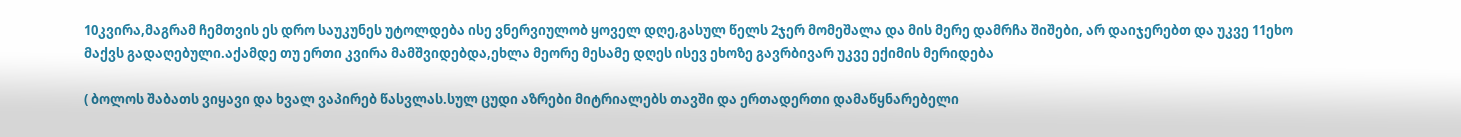10კვირა,მაგრამ ჩემთვის ეს დრო საუკუნეს უტოლდება ისე ვნერვიულობ ყოველ დღე,გასულ წელს 2ჯერ მომეშალა და მის მერე დამრჩა შიშები, არ დაიჯერებთ და უკვე 11ეხო მაქვს გადაღებული.აქამდე თუ ერთი კვირა მამშვიდებდა,ეხლა მეორე მესამე დღეს ისევ ეხოზე გავრბივარ უკვე ექიმის მერიდება

( ბოლოს შაბათს ვიყავი და ხვალ ვაპირებ წასვლას.სულ ცუდი აზრები მიტრიალებს თავში და ერთადერთი დამაწყნარებელი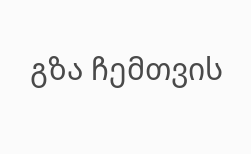გზა ჩემთვის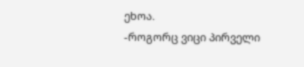ეხოა.
-როგორც ვიცი პირველი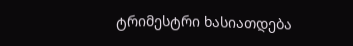ტრიმესტრი ხასიათდება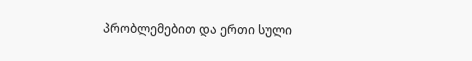პრობლემებით და ერთი სული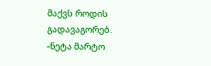მაქვს როდის გადავაგორებ.
-ნეტა მარტო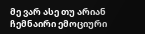მე ვარ ასე თუ არიან ჩემნაირი ემოციური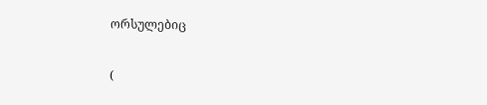ორსულებიც

(